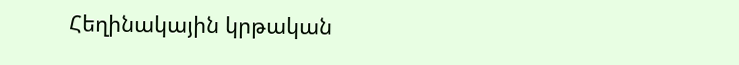Հեղինակային կրթական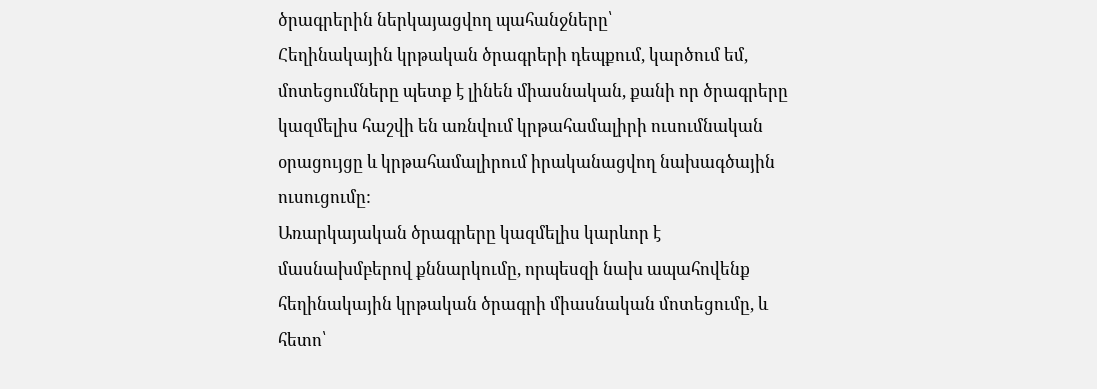ծրագրերին ներկայացվող պահանջները՝
Հեղինակային կրթական ծրագրերի դեպքում, կարծում եմ, մոտեցումները պետք է լինեն միասնական, քանի որ ծրագրերը կազմելիս հաշվի են առնվում կրթահամալիրի ուսումնական օրացույցը և կրթահամալիրում իրականացվող նախագծային ուսուցումը:
Առարկայական ծրագրերը կազմելիս կարևոր է մասնախմբերով քննարկումը, որպեսզի նախ ապահովենք հեղինակային կրթական ծրագրի միասնական մոտեցումը, և հետո՝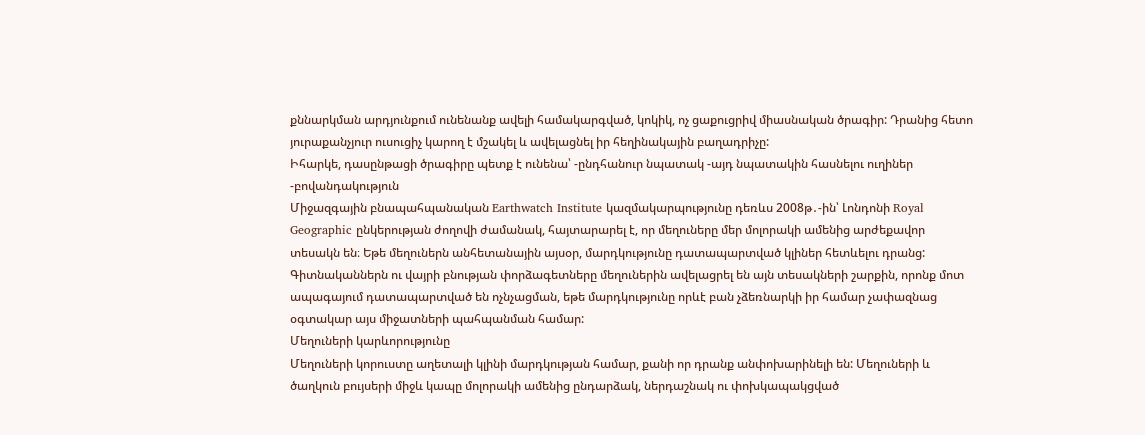քննարկման արդյունքում ունենանք ավելի համակարգված, կոկիկ, ոչ ցաքուցրիվ միասնական ծրագիր: Դրանից հետո յուրաքանչյուր ուսուցիչ կարող է մշակել և ավելացնել իր հեղինակային բաղադրիչը:
Իհարկե, դասընթացի ծրագիրը պետք է ունենա՝ -ընդհանուր նպատակ -այդ նպատակին հասնելու ուղիներ -բովանդակություն
Միջազգային բնապահպանական Earthwatch Institute կազմակարպությունը դեռևս 2008թ․-ին՝ Լոնդոնի Royal Geographic ընկերության ժողովի ժամանակ, հայտարարել է, որ մեղուները մեր մոլորակի ամենից արժեքավոր տեսակն են։ Եթե մեղուներն անհետանային այսօր, մարդկությունը դատապարտված կլիներ հետևելու դրանց:
Գիտնականներն ու վայրի բնության փորձագետները մեղուներին ավելացրել են այն տեսակների շարքին, որոնք մոտ ապագայում դատապարտված են ոչնչացման, եթե մարդկությունը որևէ բան չձեռնարկի իր համար չափազնաց օգտակար այս միջատների պահպանման համար:
Մեղուների կարևորությունը
Մեղուների կորուստը աղետալի կլինի մարդկության համար, քանի որ դրանք անփոխարինելի են: Մեղուների և ծաղկուն բույսերի միջև կապը մոլորակի ամենից ընդարձակ, ներդաշնակ ու փոխկապակցված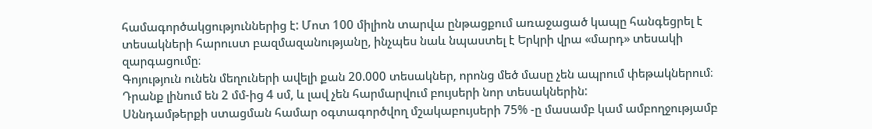համագործակցություններից է: Մոտ 100 միլիոն տարվա ընթացքում առաջացած կապը հանգեցրել է տեսակների հարուստ բազմազանությանը, ինչպես նաև նպաստել է Երկրի վրա «մարդ» տեսակի զարգացումը։
Գոյություն ունեն մեղուների ավելի քան 20.000 տեսակներ, որոնց մեծ մասը չեն ապրում փեթակներում։ Դրանք լինում են 2 մմ-ից 4 սմ, և լավ չեն հարմարվում բույսերի նոր տեսակներին:
Սննդամթերքի ստացման համար օգտագործվող մշակաբույսերի 75% -ը մասամբ կամ ամբողջությամբ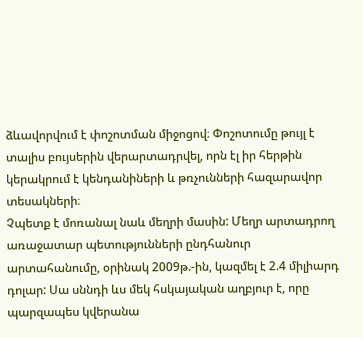ձևավորվում է փոշոտման միջոցով։ Փոշոտումը թույլ է տալիս բույսերին վերարտադրվել, որն էլ իր հերթին կերակրում է կենդանիների և թռչունների հազարավոր տեսակների։
Չպետք է մոռանալ նաև մեղրի մասին: Մեղր արտադրող առաջատար պետությունների ընդհանուր արտահանումը, օրինակ 2009թ.-ին, կազմել է 2.4 միլիարդ դոլար: Սա սննդի ևս մեկ հսկայական աղբյուր է, որը պարզապես կվերանա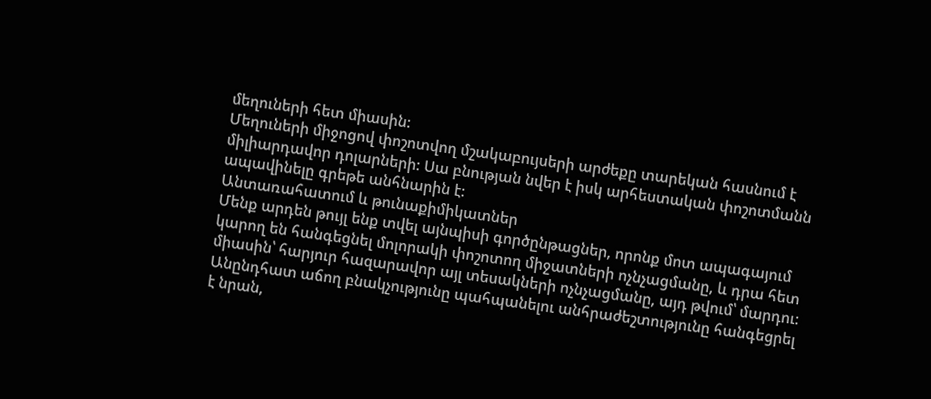մեղուների հետ միասին:
Մեղուների միջոցով փոշոտվող մշակաբույսերի արժեքը տարեկան հասնում է միլիարդավոր դոլարների: Սա բնության նվեր է իսկ արհեստական փոշոտմանն ապավինելը գրեթե անհնարին է:
Անտառահատում և թունաքիմիկատներ
Մենք արդեն թույլ ենք տվել այնպիսի գործընթացներ, որոնք մոտ ապագայում կարող են հանգեցնել մոլորակի փոշոտող միջատների ոչնչացմանը, և դրա հետ միասին՝ հարյուր հազարավոր այլ տեսակների ոչնչացմանը, այդ թվում՝ մարդու: Անընդհատ աճող բնակչությունը պահպանելու անհրաժեշտությունը հանգեցրել է նրան,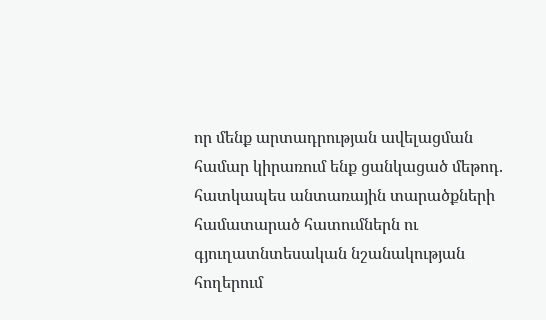որ մենք արտադրության ավելացման համար կիրառում ենք ցանկացած մեթոդ. հատկապես անտառային տարածքների համատարած հատումներն ու գյուղատնտեսական նշանակության հողերում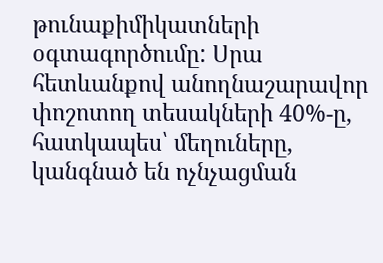թունաքիմիկատների օգտագործումը: Սրա հետևանքով անողնաշարավոր փոշոտող տեսակների 40%-ը, հատկապես՝ մեղուները, կանգնած են ոչնչացման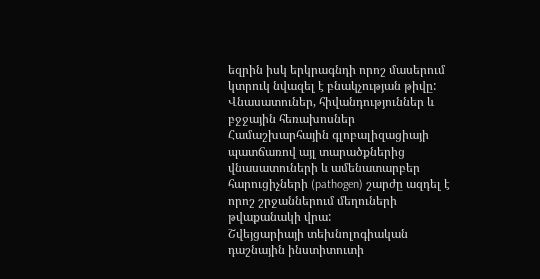եզրին իսկ երկրագնդի որոշ մասերում կտրուկ նվազել է բնակչության թիվը:
Վնասատուներ, հիվանդություններ և բջջային հեռախոսներ
Համաշխարհային գլոբալիզացիայի պատճառով այլ տարածքներից վնասատուների և ամենատարբեր հարուցիչների (pathogen) շարժը ազդել է որոշ շրջաններում մեղուների թվաքանակի վրա:
Շվեյցարիայի տեխնոլոգիական դաշնային ինստիտուտի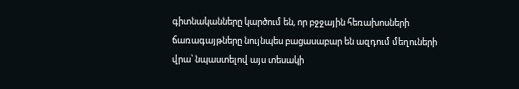գիտնականները կարծում են, որ բջջային հեռախոսների ճառագայթները նույնպես բացասաբար են ազդում մեղուների վրա՝ նպաստելով այս տեսակի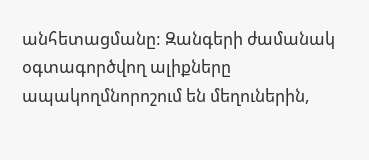անհետացմանը: Զանգերի ժամանակ օգտագործվող ալիքները ապակողմնորոշում են մեղուներին,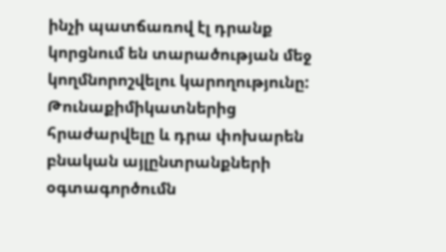ինչի պատճառով էլ դրանք կորցնում են տարածության մեջ կողմնորոշվելու կարողությունը:
Թունաքիմիկատներից հրաժարվելը և դրա փոխարեն բնական այլընտրանքների օգտագործումն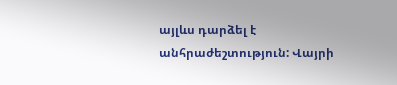այլևս դարձել է անհրաժեշտություն: Վայրի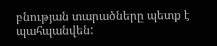բնության տարածները պետք է պահպանվեն: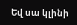Եվ սա կլինի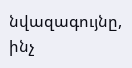նվազագույնը, ինչ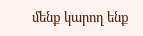մենք կարող ենք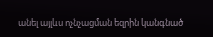անել այլևս ոչնչացման եզրին կանգնած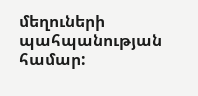մեղուների պահպանության համար: